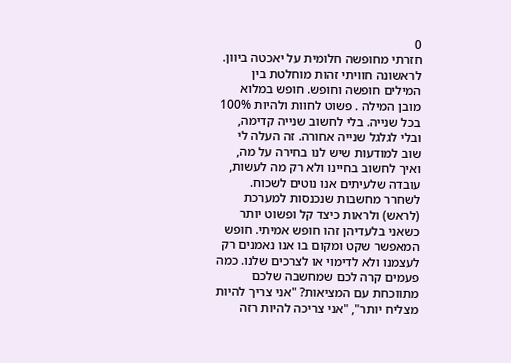0
חזרתי מחופשה חלומית על יאכטה ביוון. לראשונה חוויתי זהות מוחלטת בין המילים חופשה וחופש. חופש במלוא מובן המילה . פשוט לחוות ולהיות 100% בכל שנייה. בלי לחשוב שנייה קדימה, ובלי לגלגל שנייה אחורה. זה העלה לי שוב למודעות שיש לנו בחירה על מה, ואיך לחשוב בחיינו ולא רק מה לעשות, עובדה שלעיתים אנו נוטים לשכוח. לשחרר מחשבות שנכנסות למערכת (לראש) ולראות כיצד קל ופשוט יותר כשאני בלעדיהן זהו חופש אמיתי. חופש המאפשר שקט ומקום בו אנו נאמנים רק לעצמנו ולא לדימוי או לצרכים שלנו. כמה פעמים קרה לכם שמחשבה שלכם מתווכחת עם המציאות? "אני צריך להיות מצליח יותר", "אני צריכה להיות רזה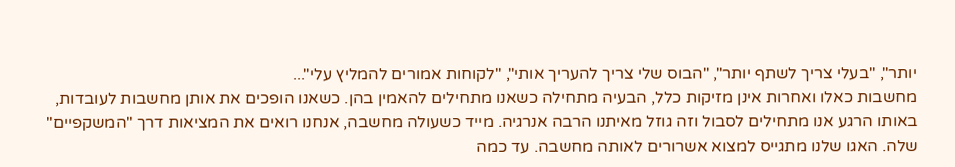יותר", "בעלי צריך לשתף יותר", "הבוס שלי צריך להעריך אותי", "לקוחות אמורים להמליץ עלי"...
מחשבות כאלו ואחרות אינן מזיקות כלל, הבעיה מתחילה כשאנו מתחילים להאמין בהן. כשאנו הופכים את אותן מחשבות לעובדות, באותו הרגע אנו מתחילים לסבול וזה גוזל מאיתנו הרבה אנרגיה. מייד כשעולה מחשבה, אנחנו רואים את המציאות דרך "המשקפיים" שלה. האגו שלנו מתגייס למצוא אשרורים לאותה מחשבה. עד כמה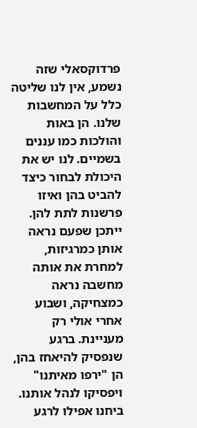פרדוקסאלי שזה נשמע, אין לנו שליטה כלל על המחשבות שלנו. הן באות והולכות כמו עננים בשמיים. לנו יש את היכולת לבחור כיצד להביט בהן ואיזו פרשנות לתת להן. ייתכן שפעם נראה אותן כמרגיזות, למחרת את אותה מחשבה נראה כמצחיקה, ושבוע אחרי אולי רק מעניינת. ברגע שנפסיק להיאחז בהן, הן "ירפו מאיתנו" ויפסיקו לנהל אותנו.
ביחנו אפילו לרגע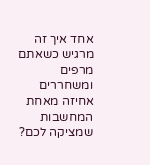אחד איך זה מרגיש כשאתם מרפים ומשחררים אחיזה מאחת המחשבות שמציקה לכם?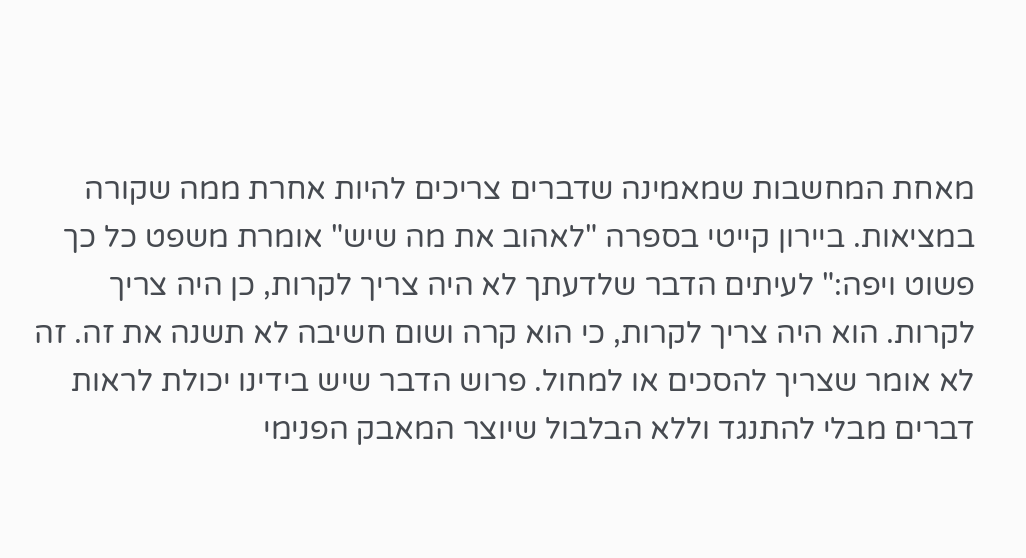מאחת המחשבות שמאמינה שדברים צריכים להיות אחרת ממה שקורה במציאות. ביירון קייטי בספרה "לאהוב את מה שיש" אומרת משפט כל כך פשוט ויפה:" לעיתים הדבר שלדעתך לא היה צריך לקרות, כן היה צריך לקרות. הוא היה צריך לקרות, כי הוא קרה ושום חשיבה לא תשנה את זה. זה לא אומר שצריך להסכים או למחול. פרוש הדבר שיש בידינו יכולת לראות דברים מבלי להתנגד וללא הבלבול שיוצר המאבק הפנימי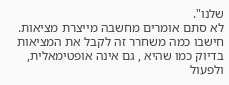שלנו".
לא סתם אומרים מחשבה מייצרת מציאות. חישבו כמה משחרר זה לקבל את המציאות בדיוק כמו שהיא , גם אינה אופטימאלית, ולפעול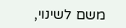משם לשינוי,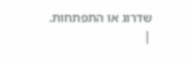שדרוג או התפתחות.
|